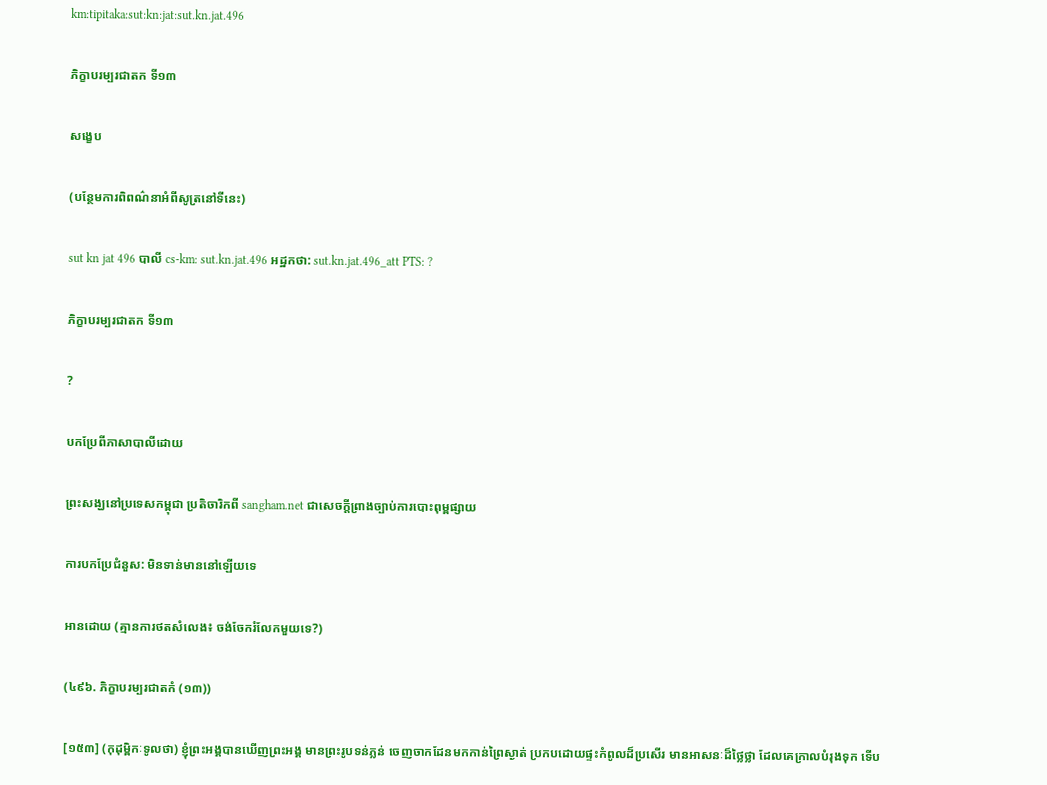km:tipitaka:sut:kn:jat:sut.kn.jat.496

ភិក្ខាបរម្បរជាតក ទី១៣

សង្ខេប

(បន្ថែមការពិពណ៌នាអំពីសូត្រនៅទីនេះ)

sut kn jat 496 បាលី cs-km: sut.kn.jat.496 អដ្ឋកថា: sut.kn.jat.496_att PTS: ?

ភិក្ខាបរម្បរជាតក ទី១៣

?

បកប្រែពីភាសាបាលីដោយ

ព្រះសង្ឃនៅប្រទេសកម្ពុជា ប្រតិចារិកពី sangham.net ជាសេចក្តីព្រាងច្បាប់ការបោះពុម្ពផ្សាយ

ការបកប្រែជំនួស: មិនទាន់មាននៅឡើយទេ

អានដោយ (គ្មានការថតសំលេង៖ ចង់ចែករំលែកមួយទេ?)

(៤៩៦. ភិក្ខាបរម្បរជាតកំ (១៣))

[១៥៣] (កុដុម្ពិកៈទូលថា) ខ្ញុំព្រះអង្គបានឃើញព្រះអង្គ មានព្រះរូបទន់ភ្លន់ ចេញចាកដែនមកកាន់ព្រៃស្ងាត់ ប្រកបដោយផ្ទះកំពូលដ៏ប្រសើរ មានអាសនៈដ៏ថ្លៃថ្លា ដែលគេក្រាលបំរុងទុក ទើប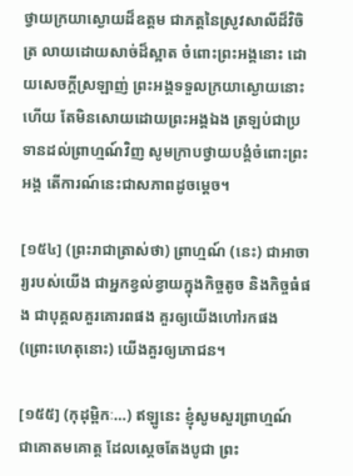ថ្វាយក្រយាស្ងោយដ៏ឧត្តម ជាភត្តនៃស្រូវសាលីដ៏វិចិត្រ លាយដោយសាច់ដ៏ស្អាត ចំពោះព្រះអង្គនោះ ដោយសេចក្តីស្រឡាញ់ ព្រះអង្គទទួលក្រយាស្ងោយនោះហើយ តែមិនសោយដោយព្រះអង្គឯង ត្រឡប់ជាប្រទានដល់ព្រាហ្មណ៍វិញ សូមក្រាបថ្វាយបង្គំចំពោះព្រះអង្គ តើការណ៍នេះជាសភាពដូចម្តេច។

[១៥៤] (ព្រះរាជាត្រាស់ថា) ព្រាហ្មណ៍ (នេះ) ជាអាចារ្យរបស់យើង ជាអ្នកខ្វល់ខ្វាយក្នុងកិច្ចតូច និងកិច្ចធំផង ជាបុគ្គលគួរគោរពផង គួរឲ្យយើងហៅរកផង (ព្រោះហេតុនោះ) យើងគួរឲ្យភោជន។

[១៥៥] (កុដុម្ពិកៈ…) ឥឡូនេះ ខ្ញុំសូមសួរព្រាហ្មណ៍ ជាគោតមគោត្ត ដែលស្តេចតែងបូជា ព្រះ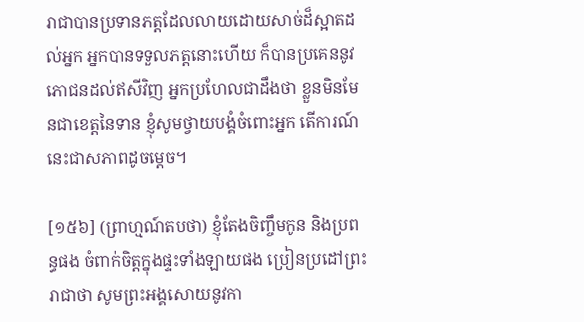រាជាបានប្រទានភត្តដែលលាយដោយសាច់ដ៏ស្អាតដល់អ្នក អ្នកបានទទួលភត្តនោះហើយ ក៏បានប្រគេននូវភោជនដល់ឥសីវិញ អ្នកប្រហែលជាដឹងថា ខ្លួនមិនមែនជាខេត្តនៃទាន ខ្ញុំសូមថ្វាយបង្គំចំពោះអ្នក តើការណ៍នេះជាសភាពដូចម្តេច។

[១៥៦] (ព្រាហ្មណ៍តបថា) ខ្ញុំតែងចិញ្ចឹមកូន និងប្រពន្ធផង ចំពាក់ចិត្តក្នុងផ្ទះទាំងឡាយផង ប្រៀនប្រដៅព្រះរាជាថា សូមព្រះអង្គសោយនូវកា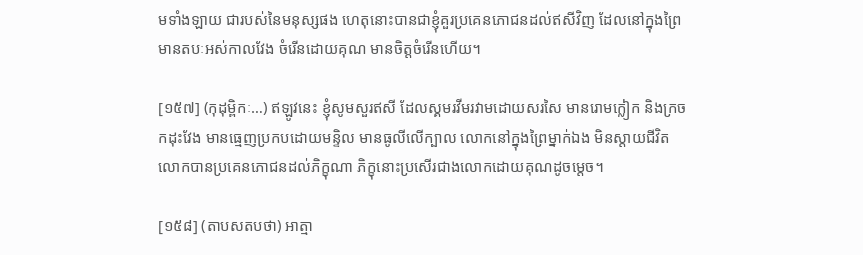មទាំងឡាយ ជារបស់នៃមនុស្សផង ហេតុនោះបានជាខ្ញុំគួរប្រគេនភោជនដល់ឥសីវិញ ដែលនៅក្នុងព្រៃ មានតបៈអស់កាលវែង ចំរើនដោយគុណ មានចិត្តចំរើនហើយ។

[១៥៧] (កុដុម្ពិកៈ…) ឥឡូវនេះ ខ្ញុំសូមសួរឥសី ដែលស្គមរវីមរវាមដោយសរសៃ មានរោមក្លៀក និងក្រចកដុះវែង មានធ្មេញប្រកបដោយមន្ទិល មានធូលីលើក្បាល លោកនៅក្នុងព្រៃម្នាក់ឯង មិនស្តាយជីវិត លោកបានប្រគេនភោជនដល់ភិក្ខុណា ភិក្ខុនោះប្រសើរជាងលោកដោយគុណដូចម្តេច។

[១៥៨] (តាបសតបថា) អាត្មា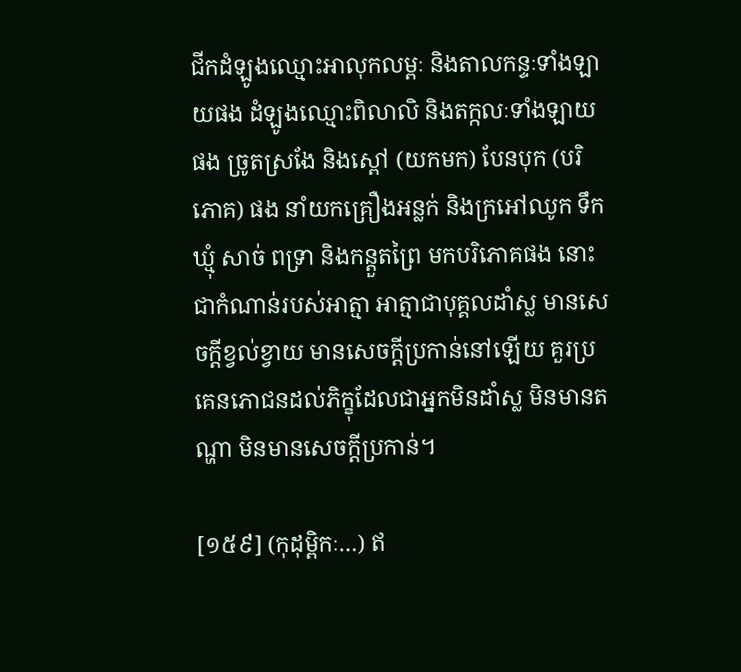ជីកដំឡូងឈ្មោះអាលុកលម្ពៈ និងតាលកន្ទៈទាំងឡាយផង ដំឡូងឈ្មោះពិលាលិ និងតក្កលៈទាំងឡាយផង ច្រូតស្រងែ និងស្ពៅ (យកមក) បែនបុក (បរិភោគ) ផង នាំយកគ្រឿងអន្លក់ និងក្រអៅឈូក ទឹកឃ្មុំ សាច់ ពទ្រា និងកន្តួតព្រៃ មកបរិភោគផង នោះជាកំណាន់របស់អាត្មា អាត្មាជាបុគ្គលដាំស្ល មានសេចក្តីខ្វល់ខ្វាយ មានសេចក្តីប្រកាន់នៅឡើយ គួរប្រគេនភោជនដល់ភិក្ខុដែលជាអ្នកមិនដាំស្ល មិនមានតណ្ហា មិនមានសេចក្តីប្រកាន់។

[១៥៩] (កុដុម្ពិកៈ…) ឥ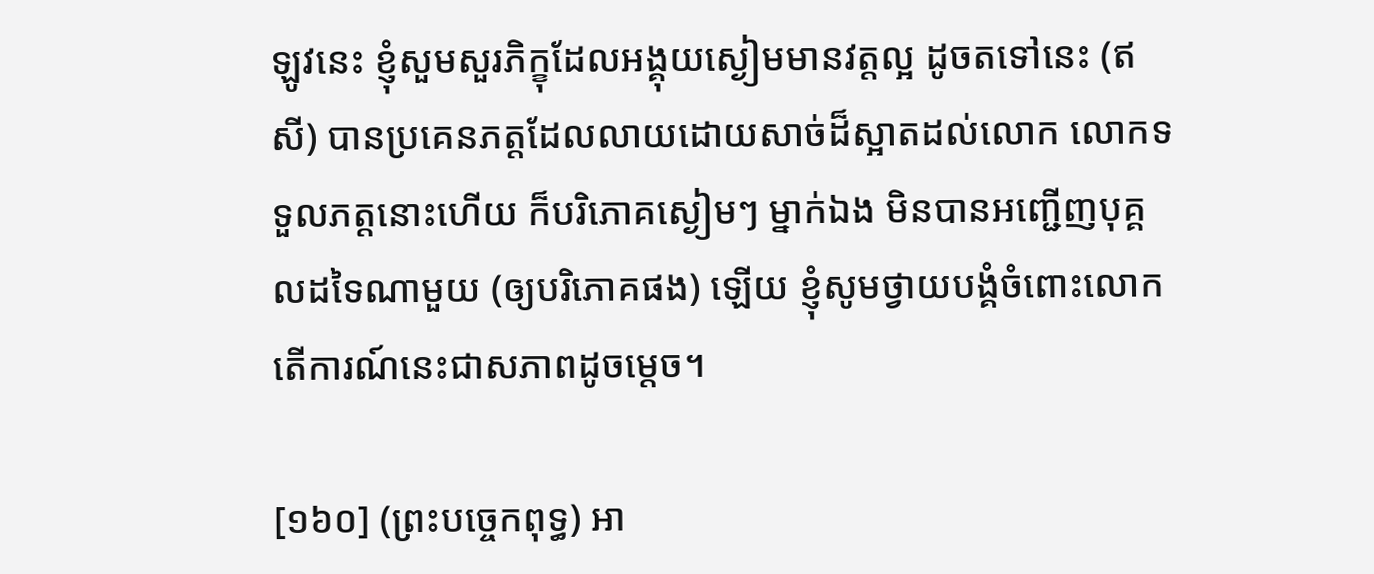ឡូវនេះ ខ្ញុំសួមសួរភិក្ខុដែលអង្គុយស្ងៀមមានវត្តល្អ ដូចតទៅនេះ (ឥសី) បានប្រគេនភត្តដែលលាយដោយសាច់ដ៏ស្អាតដល់លោក លោកទទួលភត្តនោះហើយ ក៏បរិភោគស្ងៀមៗ ម្នាក់ឯង មិនបានអញ្ជើញបុគ្គលដទៃណាមួយ (ឲ្យបរិភោគផង) ឡើយ ខ្ញុំសូមថ្វាយបង្គំចំពោះលោក តើការណ៍នេះជាសភាពដូចម្តេច។

[១៦០] (ព្រះបច្ចេកពុទ្ធ) អា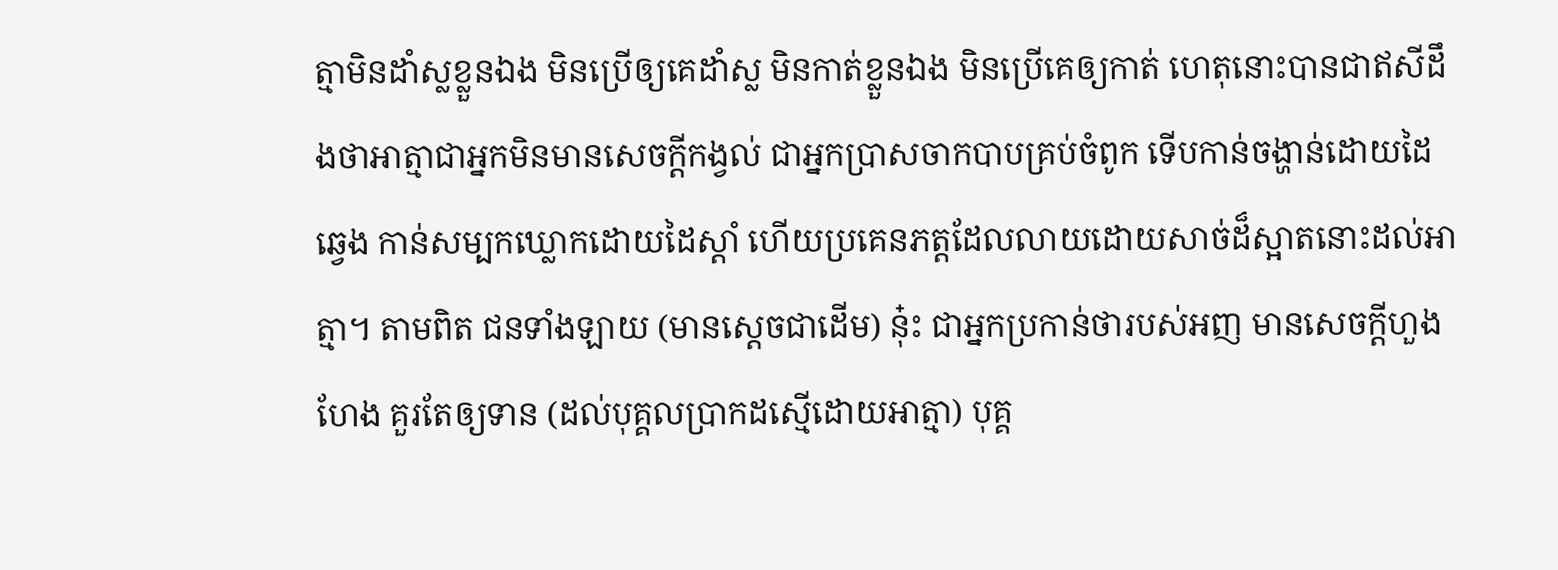ត្មាមិនដាំស្លខ្លួនឯង មិនប្រើឲ្យគេដាំស្ល មិនកាត់ខ្លួនឯង មិនប្រើគេឲ្យកាត់ ហេតុនោះបានជាឥសីដឹងថាអាត្មាជាអ្នកមិនមានសេចក្តីកង្វល់ ជាអ្នកប្រាសចាកបាបគ្រប់ចំពូក ទើបកាន់ចង្ហាន់ដោយដៃឆ្វេង កាន់សម្បកឃ្លោកដោយដៃស្តាំ ហើយប្រគេនភត្តដែលលាយដោយសាច់ដ៏ស្អាតនោះដល់អាត្មា។ តាមពិត ជនទាំងឡាយ (មានសេ្តចជាដើម) នុ៎ះ ជាអ្នកប្រកាន់ថារបស់អញ មានសេចក្តីហួងហែង គួរតែឲ្យទាន (ដល់បុគ្គលប្រាកដស្មើដោយអាត្មា) បុគ្គ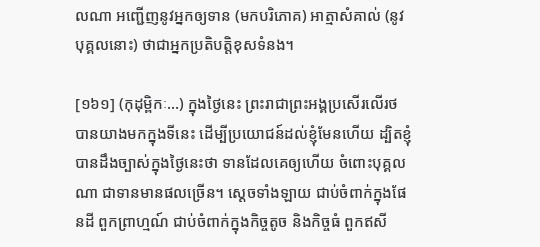លណា អញ្ជើញនូវអ្នកឲ្យទាន (មកបរិភោគ) អាត្មាសំគាល់ (នូវបុគ្គលនោះ) ថាជាអ្នកប្រតិបត្តិខុសទំនង។

[១៦១] (កុដុម្ពិកៈ…) ក្នុងថ្ងៃនេះ ព្រះរាជាព្រះអង្គប្រសើរលើរថ បានយាងមកក្នុងទីនេះ ដើម្បីប្រយោជន៍ដល់ខ្ញុំមែនហើយ ដ្បិតខ្ញុំបានដឹងច្បាស់ក្នុងថ្ងៃនេះថា ទានដែលគេឲ្យហើយ ចំពោះបុគ្គលណា ជាទានមានផលច្រើន។ ស្តេចទាំងឡាយ ជាប់ចំពាក់ក្នុងផែនដី ពួកព្រាហ្មណ៍ ជាប់ចំពាក់ក្នុងកិច្ចតូច និងកិច្ចធំ ពួកឥសី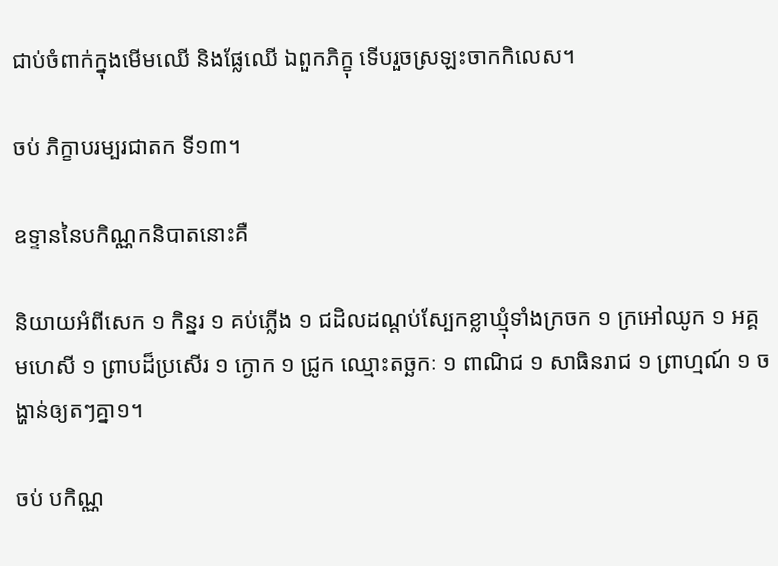ជាប់ចំពាក់ក្នុងមើមឈើ និងផ្លែឈើ ឯពួកភិក្ខុ ទើបរួចស្រឡះចាកកិលេស។

ចប់ ភិក្ខាបរម្បរជាតក ទី១៣។

ឧទ្ទាននៃបកិណ្ណកនិបាតនោះគឺ

និយាយអំពីសេក ១ កិន្នរ ១ គប់ភ្លើង ១ ជដិលដណ្តប់ស្បែកខ្លាឃ្មុំទាំងក្រចក ១ ក្រអៅឈូក ១ អគ្គមហេសី ១ ព្រាបដ៏ប្រសើរ ១ ក្ងោក ១ ជ្រូក ឈ្មោះតច្ឆកៈ ១ ពាណិជ ១ សាធិនរាជ ១ ព្រាហ្មណ៍ ១ ចង្ហាន់ឲ្យតៗគ្នា១។

ចប់ បកិណ្ណ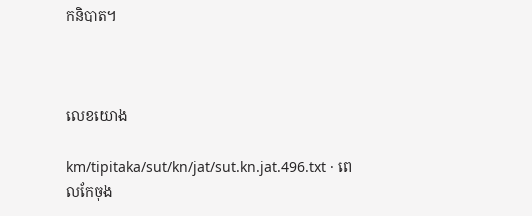កនិបាត។



លេខយោង

km/tipitaka/sut/kn/jat/sut.kn.jat.496.txt · ពេលកែចុង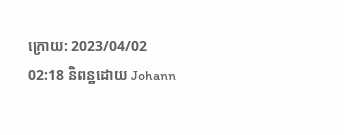ក្រោយ: 2023/04/02 02:18 និពន្ឋដោយ Johann